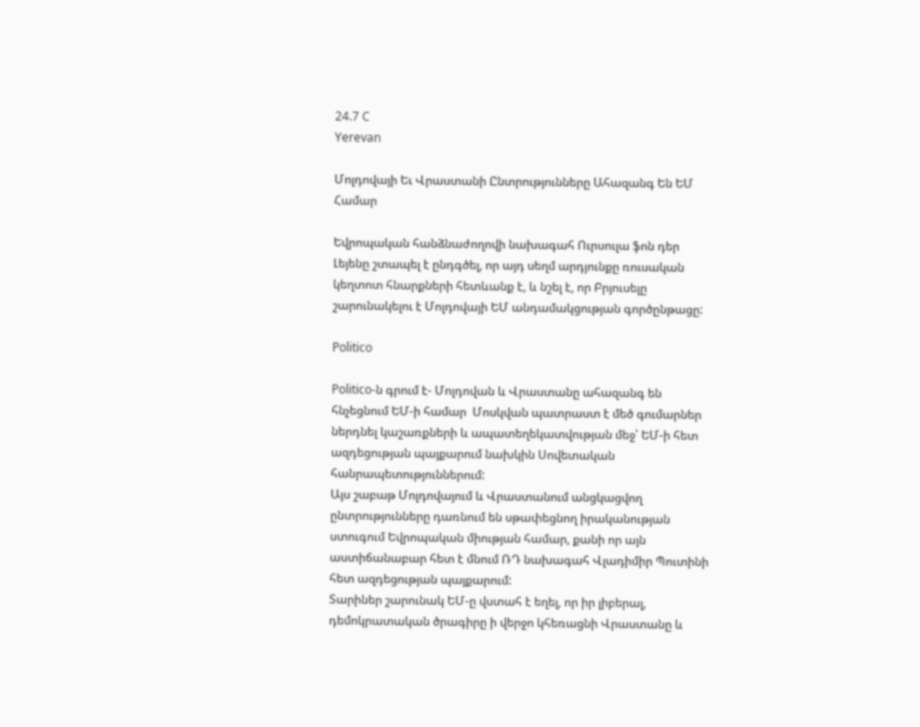24.7 C
Yerevan

Մոլդովայի Եւ Վրաստանի Ընտրությունները Ահազանգ Են ԵՄ Համար

Եվրոպական հանձնաժողովի նախագահ Ուրսուլա ֆոն դեր Լեյենը շտապել է ընդգծել, որ այդ սեղմ արդյունքը ռուսական կեղտոտ հնարքների հետևանք է, և նշել է, որ Բրյուսելը շարունակելու է Մոլդովայի ԵՄ անդամակցության գործընթացը:

Politico

Politico‑ն գրում է- Մոլդովան և Վրաստանը ահազանգ են հնչեցնում ԵՄ‑ի համար  Մոսկվան պատրաստ է մեծ գումարներ ներդնել կաշառքների և ապատեղեկատվության մեջ՝ ԵՄ‑ի հետ ազդեցության պայքարում նախկին Սովետական հանրապետություններում:
Այս շաբաթ Մոլդովայում և Վրաստանում անցկացվող ընտրությունները դառնում են սթափեցնող իրականության ստուգում Եվրոպական միության համար, քանի որ այն աստիճանաբար հետ է մնում ՌԴ նախագահ Վլադիմիր Պուտինի հետ ազդեցության պայքարում:
Տարիներ շարունակ ԵՄ‑ը վստահ է եղել, որ իր լիբերալ, դեմոկրատական ծրագիրը ի վերջո կհեռացնի Վրաստանը և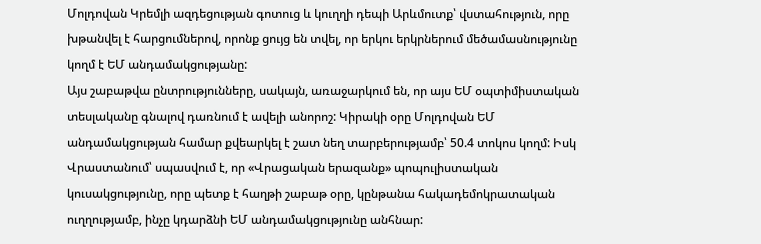Մոլդովան Կրեմլի ազդեցության գոտուց և կուղղի դեպի Արևմուտք՝ վստահություն, որը խթանվել է հարցումներով, որոնք ցույց են տվել, որ երկու երկրներում մեծամասնությունը կողմ է ԵՄ անդամակցությանը:
Այս շաբաթվա ընտրությունները, սակայն, առաջարկում են, որ այս ԵՄ օպտիմիստական տեսլականը գնալով դառնում է ավելի անորոշ: Կիրակի օրը Մոլդովան ԵՄ անդամակցության համար քվեարկել է շատ նեղ տարբերությամբ՝ 50.4 տոկոս կողմ: Իսկ Վրաստանում՝ սպասվում է, որ «Վրացական երազանք» պոպուլիստական կուսակցությունը, որը պետք է հաղթի շաբաթ օրը, կընթանա հակադեմոկրատական ուղղությամբ, ինչը կդարձնի ԵՄ անդամակցությունը անհնար: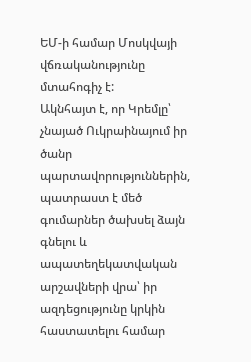ԵՄ‑ի համար Մոսկվայի վճռականությունը մտահոգիչ է:
Ակնհայտ է, որ Կրեմլը՝ չնայած Ուկրաինայում իր ծանր պարտավորություններին, պատրաստ է մեծ գումարներ ծախսել ձայն գնելու և ապատեղեկատվական արշավների վրա՝ իր ազդեցությունը կրկին հաստատելու համար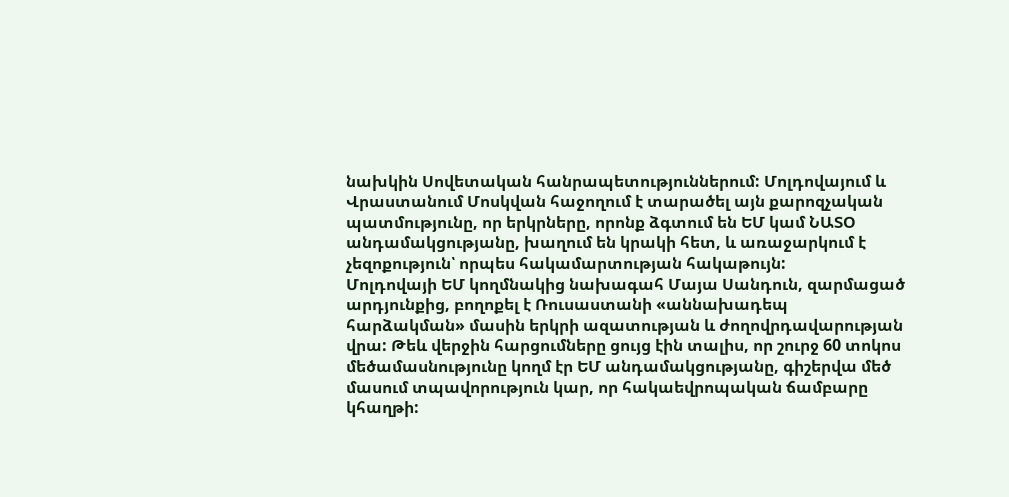նախկին Սովետական հանրապետություններում: Մոլդովայում և Վրաստանում Մոսկվան հաջողում է տարածել այն քարոզչական պատմությունը, որ երկրները, որոնք ձգտում են ԵՄ կամ ՆԱՏՕ անդամակցությանը, խաղում են կրակի հետ, և առաջարկում է չեզոքություն՝ որպես հակամարտության հակաթույն:
Մոլդովայի ԵՄ կողմնակից նախագահ Մայա Սանդուն, զարմացած արդյունքից, բողոքել է Ռուսաստանի «աննախադեպ հարձակման» մասին երկրի ազատության և ժողովրդավարության վրա: Թեև վերջին հարցումները ցույց էին տալիս, որ շուրջ 60 տոկոս մեծամասնությունը կողմ էր ԵՄ անդամակցությանը, գիշերվա մեծ մասում տպավորություն կար, որ հակաեվրոպական ճամբարը կհաղթի: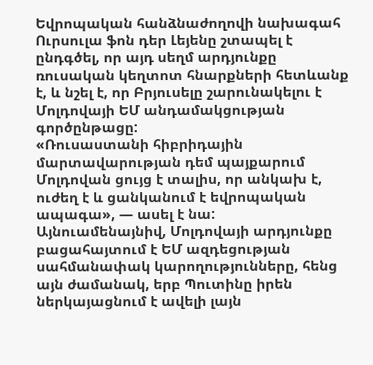Եվրոպական հանձնաժողովի նախագահ Ուրսուլա ֆոն դեր Լեյենը շտապել է ընդգծել, որ այդ սեղմ արդյունքը ռուսական կեղտոտ հնարքների հետևանք է, և նշել է, որ Բրյուսելը շարունակելու է Մոլդովայի ԵՄ անդամակցության գործընթացը:
«Ռուսաստանի հիբրիդային մարտավարության դեմ պայքարում Մոլդովան ցույց է տալիս, որ անկախ է, ուժեղ է և ցանկանում է եվրոպական ապագա», — ասել է նա:
Այնուամենայնիվ, Մոլդովայի արդյունքը բացահայտում է ԵՄ ազդեցության սահմանափակ կարողությունները, հենց այն ժամանակ, երբ Պուտինը իրեն ներկայացնում է ավելի լայն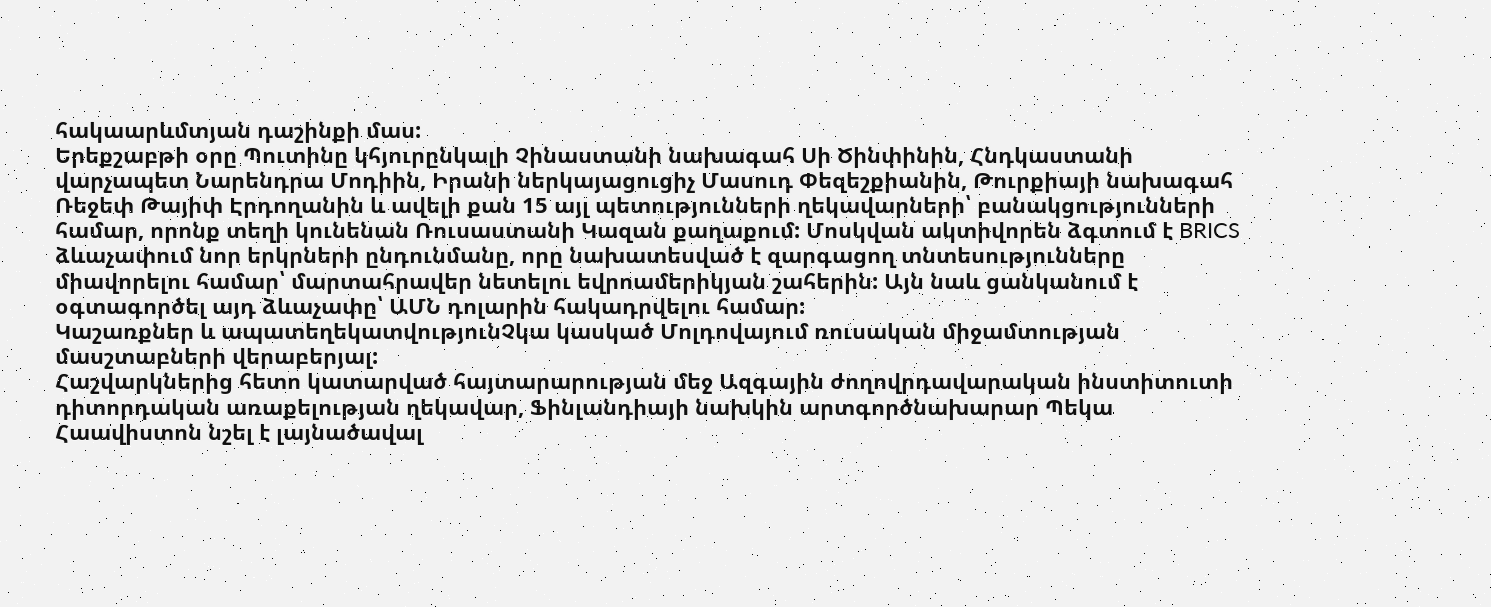հակաարևմտյան դաշինքի մաս:
Երեքշաբթի օրը Պուտինը կհյուրընկալի Չինաստանի նախագահ Սի Ծինփինին, Հնդկաստանի վարչապետ Նարենդրա Մոդիին, Իրանի ներկայացուցիչ Մասուդ Փեզեշքիանին, Թուրքիայի նախագահ Ռեջեփ Թայիփ Էրդողանին և ավելի քան 15 այլ պետությունների ղեկավարների՝ բանակցությունների համար, որոնք տեղի կունենան Ռուսաստանի Կազան քաղաքում: Մոսկվան ակտիվորեն ձգտում է BRICS ձևաչափում նոր երկրների ընդունմանը, որը նախատեսված է զարգացող տնտեսությունները միավորելու համար՝ մարտահրավեր նետելու եվրոամերիկյան շահերին: Այն նաև ցանկանում է օգտագործել այդ ձևաչափը՝ ԱՄՆ դոլարին հակադրվելու համար:
Կաշառքներ և ապատեղեկատվությունՉկա կասկած Մոլդովայում ռուսական միջամտության մասշտաբների վերաբերյալ:
Հաշվարկներից հետո կատարված հայտարարության մեջ Ազգային ժողովրդավարական ինստիտուտի դիտորդական առաքելության ղեկավար, Ֆինլանդիայի նախկին արտգործնախարար Պեկա Հաավիստոն նշել է լայնածավալ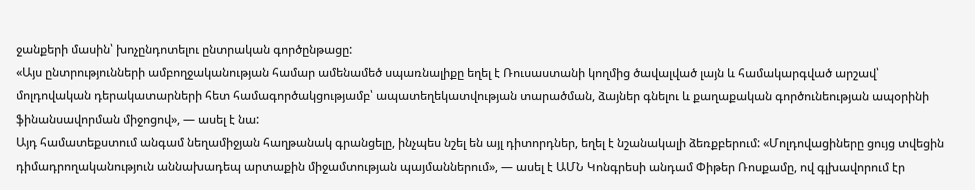ջանքերի մասին՝ խոչընդոտելու ընտրական գործընթացը:
«Այս ընտրությունների ամբողջականության համար ամենամեծ սպառնալիքը եղել է Ռուսաստանի կողմից ծավալված լայն և համակարգված արշավ՝ մոլդովական դերակատարների հետ համագործակցությամբ՝ ապատեղեկատվության տարածման, ձայներ գնելու և քաղաքական գործունեության ապօրինի ֆինանսավորման միջոցով», — ասել է նա:
Այդ համատեքստում անգամ նեղամիջյան հաղթանակ գրանցելը, ինչպես նշել են այլ դիտորդներ, եղել է նշանակալի ձեռքբերում: «Մոլդովացիները ցույց տվեցին դիմադրողականություն աննախադեպ արտաքին միջամտության պայմաններում», — ասել է ԱՄՆ Կոնգրեսի անդամ Փիթեր Ռոսքամը, ով գլխավորում էր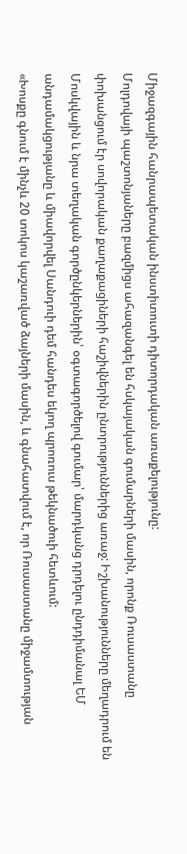Միջազգային հանրապետական ինստիտուտի դիտորդական առաքելությունը:
Մոլդովայի պաշտոնյաները բազմիցս ահազանգել են հսկայական գումարների մասին, որոնք Ռուսաստանը փոխանցում էր սովորական քաղաքացիների հաշիվներին ընտրություններից առաջ: Իշխանությունները մեղադրում են Մոսկվային և նրա տեղական գործընկերներին՝ օգտագործելով գումար՝ մարդկանց դրդելու ընդդիմանալ ԵՄ անդամակցությանը և միավորվել Սանդուի դեմ հանդես եկող պրոռուս թեկնածուի հետևում:
«Խոսքը գնում է մինչև 20 տոկոս կաշառված ձայների մասին, և գնահատվում է, որ Ռուսաստանը միջամտության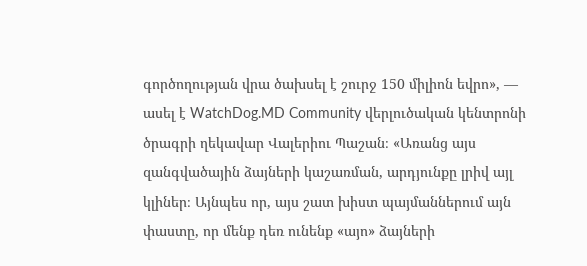գործողության վրա ծախսել է շուրջ 150 միլիոն եվրո», — ասել է WatchDog.MD Community վերլուծական կենտրոնի ծրագրի ղեկավար Վալերիու Պաշան։ «Առանց այս զանգվածային ձայների կաշառման, արդյունքը լրիվ այլ կլիներ։ Այնպես որ, այս շատ խիստ պայմաններում այն փաստը, որ մենք դեռ ունենք «այո» ձայների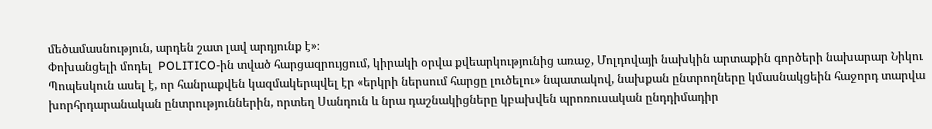մեծամասնություն, արդեն շատ լավ արդյունք է»։
Փոխանցելի մոդել  POLITICO-ին տված հարցազրույցում, կիրակի օրվա քվեարկությունից առաջ, Մոլդովայի նախկին արտաքին գործերի նախարար Նիկու Պոպեսկուն ասել է, որ հանրաքվեն կազմակերպվել էր «երկրի ներսում հարցը լուծելու» նպատակով, նախքան ընտրողները կմասնակցեին հաջորդ տարվա խորհրդարանական ընտրություններին, որտեղ Սանդուն և նրա դաշնակիցները կբախվեն պրոռուսական ընդդիմադիր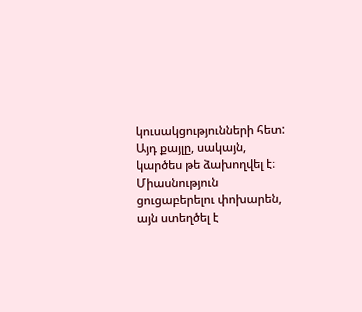կուսակցությունների հետ:
Այդ քայլը, սակայն, կարծես թե ձախողվել է։ Միասնություն ցուցաբերելու փոխարեն, այն ստեղծել է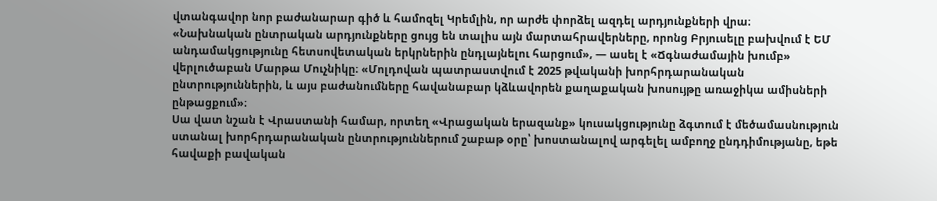վտանգավոր նոր բաժանարար գիծ և համոզել Կրեմլին, որ արժե փորձել ազդել արդյունքների վրա։
«Նախնական ընտրական արդյունքները ցույց են տալիս այն մարտահրավերները, որոնց Բրյուսելը բախվում է ԵՄ անդամակցությունը հետսովետական երկրներին ընդլայնելու հարցում», — ասել է «Ճգնաժամային խումբ» վերլուծաբան Մարթա Մուչնիկը։ «Մոլդովան պատրաստվում է 2025 թվականի խորհրդարանական ընտրություններին, և այս բաժանումները հավանաբար կձևավորեն քաղաքական խոսույթը առաջիկա ամիսների ընթացքում»։
Սա վատ նշան է Վրաստանի համար, որտեղ «Վրացական երազանք» կուսակցությունը ձգտում է մեծամասնություն ստանալ խորհրդարանական ընտրություններում շաբաթ օրը՝ խոստանալով արգելել ամբողջ ընդդիմությանը, եթե հավաքի բավական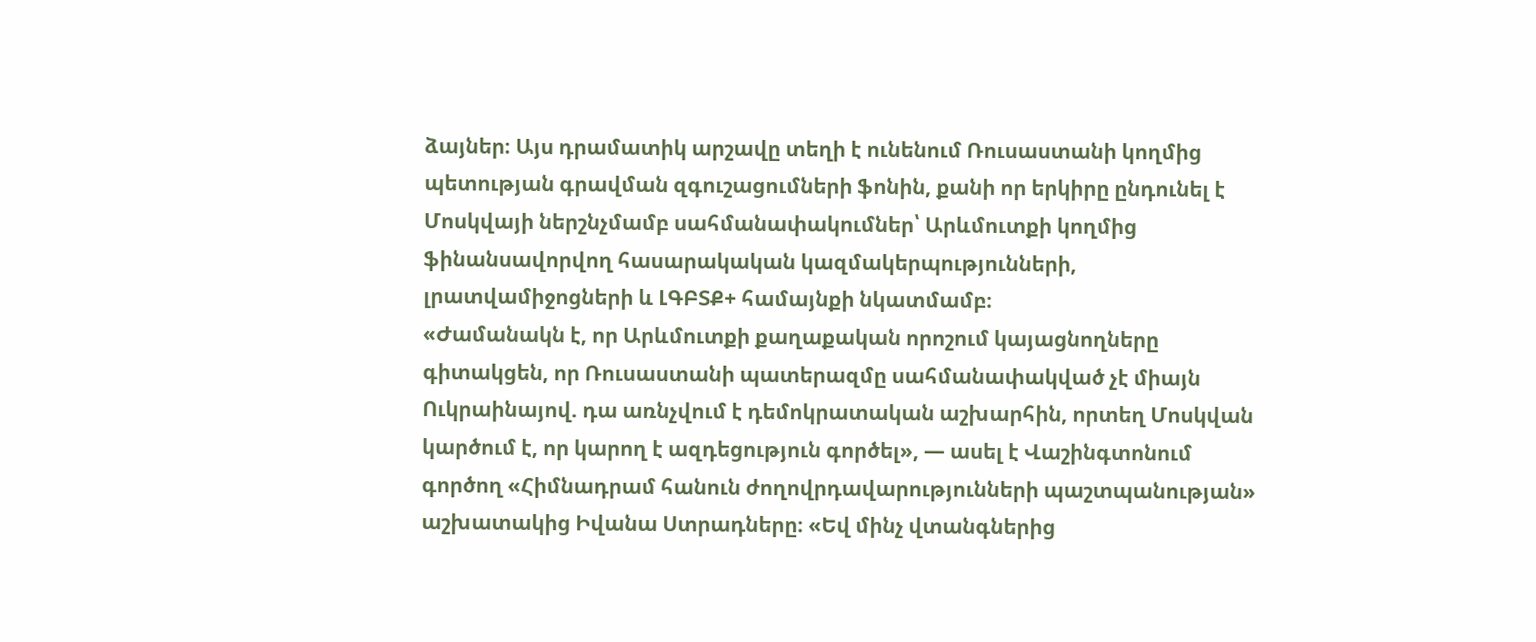ձայներ։ Այս դրամատիկ արշավը տեղի է ունենում Ռուսաստանի կողմից պետության գրավման զգուշացումների ֆոնին, քանի որ երկիրը ընդունել է Մոսկվայի ներշնչմամբ սահմանափակումներ՝ Արևմուտքի կողմից ֆինանսավորվող հասարակական կազմակերպությունների, լրատվամիջոցների և ԼԳԲՏՔ+ համայնքի նկատմամբ։
«Ժամանակն է, որ Արևմուտքի քաղաքական որոշում կայացնողները գիտակցեն, որ Ռուսաստանի պատերազմը սահմանափակված չէ միայն Ուկրաինայով. դա առնչվում է դեմոկրատական աշխարհին, որտեղ Մոսկվան կարծում է, որ կարող է ազդեցություն գործել», — ասել է Վաշինգտոնում գործող «Հիմնադրամ հանուն ժողովրդավարությունների պաշտպանության» աշխատակից Իվանա Ստրադները։ «Եվ մինչ վտանգներից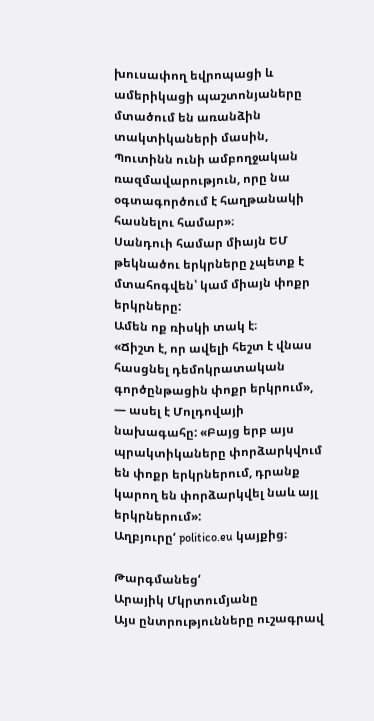խուսափող եվրոպացի և ամերիկացի պաշտոնյաները մտածում են առանձին տակտիկաների մասին, Պուտինն ունի ամբողջական ռազմավարություն, որը նա օգտագործում է հաղթանակի հասնելու համար»։
Սանդուի համար միայն ԵՄ թեկնածու երկրները չպետք է մտահոգվեն՝ կամ միայն փոքր երկրները:
Ամեն ոք ռիսկի տակ է։
«Ճիշտ է, որ ավելի հեշտ է վնաս հասցնել դեմոկրատական գործընթացին փոքր երկրում», — ասել է Մոլդովայի նախագահը: «Բայց երբ այս պրակտիկաները փորձարկվում են փոքր երկրներում, դրանք կարող են փորձարկվել նաև այլ երկրներում»:
Աղբյուրը‘ politico.eu կայքից։

Թարգմանեց‘
Արայիկ Մկրտումյանը
Այս ընտրությունները ուշագրավ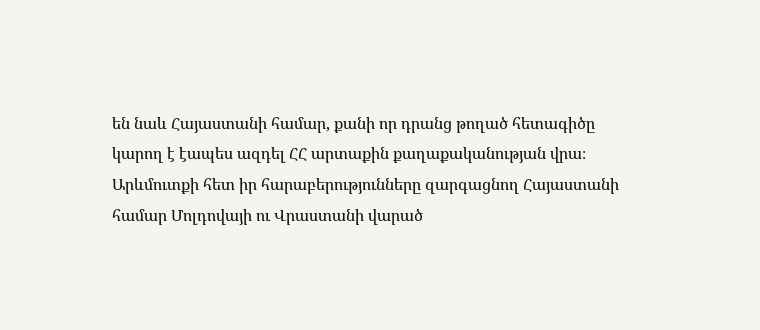են նաև Հայաստանի համար, քանի որ դրանց թողած հետագիծը կարող է էապես ազդել ՀՀ արտաքին քաղաքականության վրա։ Արևմուտքի հետ իր հարաբերությունները զարգացնող Հայաստանի համար Մոլդովայի ու Վրաստանի վարած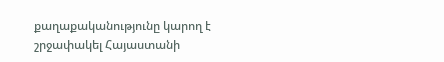քաղաքականությունը կարող է շրջափակել Հայաստանի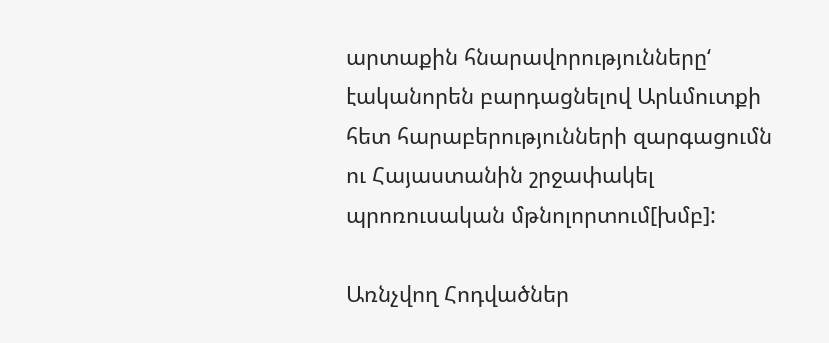արտաքին հնարավորությունները‘ էականորեն բարդացնելով Արևմուտքի հետ հարաբերությունների զարգացումն ու Հայաստանին շրջափակել պրոռուսական մթնոլորտում[խմբ]:

Առնչվող Հոդվածներ